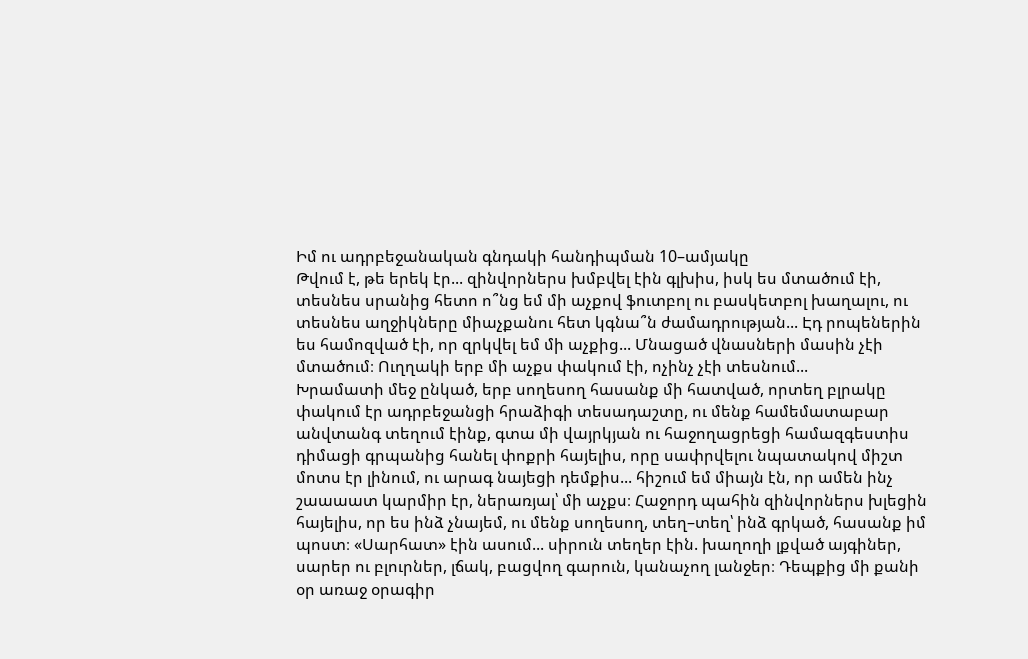Իմ ու ադրբեջանական գնդակի հանդիպման 10–ամյակը
Թվում է, թե երեկ էր... զինվորներս խմբվել էին գլխիս, իսկ ես մտածում էի, տեսնես սրանից հետո ո՞նց եմ մի աչքով ֆուտբոլ ու բասկետբոլ խաղալու, ու տեսնես աղջիկները միաչքանու հետ կգնա՞ն ժամադրության... Էդ րոպեներին ես համոզված էի, որ զրկվել եմ մի աչքից... Մնացած վնասների մասին չէի մտածում։ Ուղղակի երբ մի աչքս փակում էի, ոչինչ չէի տեսնում...
Խրամատի մեջ ընկած, երբ սողեսող հասանք մի հատված, որտեղ բլրակը փակում էր ադրբեջանցի հրաձիգի տեսադաշտը, ու մենք համեմատաբար անվտանգ տեղում էինք, գտա մի վայրկյան ու հաջողացրեցի համազգեստիս դիմացի գրպանից հանել փոքրի հայելիս, որը սափրվելու նպատակով միշտ մոտս էր լինում, ու արագ նայեցի դեմքիս... հիշում եմ միայն էն, որ ամեն ինչ շաաաատ կարմիր էր, ներառյալ՝ մի աչքս։ Հաջորդ պահին զինվորներս խլեցին հայելիս, որ ես ինձ չնայեմ, ու մենք սողեսող, տեղ–տեղ՝ ինձ գրկած, հասանք իմ պոստ։ «Սարհատ» էին ասում... սիրուն տեղեր էին. խաղողի լքված այգիներ, սարեր ու բլուրներ, լճակ, բացվող գարուն, կանաչող լանջեր։ Դեպքից մի քանի օր առաջ օրագիր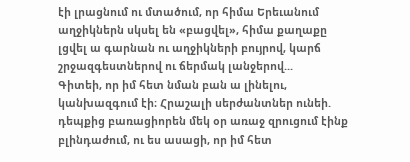էի լրացնում ու մտածում, որ հիմա Երեւանում աղջիկներն սկսել են «բացվել», հիմա քաղաքը լցվել ա գարնան ու աղջիկների բույրով, կարճ շրջազգեստներով ու ճերմակ լանջերով...
Գիտեի, որ իմ հետ նման բան ա լինելու, կանխազգում էի։ Հրաշալի սերժանտներ ունեի. դեպքից բառացիորեն մեկ օր առաջ զրուցում էինք բլինդաժում, ու ես ասացի, որ իմ հետ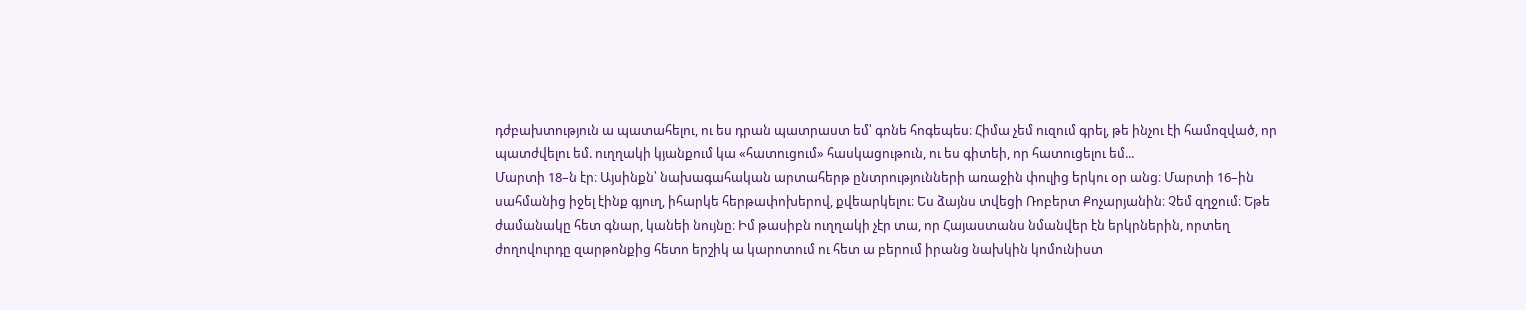դժբախտություն ա պատահելու, ու ես դրան պատրաստ եմ՝ գոնե հոգեպես։ Հիմա չեմ ուզում գրել, թե ինչու էի համոզված, որ պատժվելու եմ. ուղղակի կյանքում կա «հատուցում» հասկացութուն, ու ես գիտեի, որ հատուցելու եմ...
Մարտի 18–ն էր։ Այսինքն՝ նախագահական արտահերթ ընտրությունների առաջին փուլից երկու օր անց։ Մարտի 16–ին սահմանից իջել էինք գյուղ, իհարկե հերթափոխերով, քվեարկելու։ Ես ձայնս տվեցի Ռոբերտ Քոչարյանին։ Չեմ զղջում։ Եթե ժամանակը հետ գնար, կանեի նույնը։ Իմ թասիբն ուղղակի չէր տա, որ Հայաստանս նմանվեր էն երկրներին, որտեղ ժողովուրդը զարթոնքից հետո երշիկ ա կարոտում ու հետ ա բերում իրանց նախկին կոմունիստ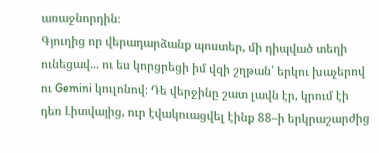առաջնորդին։
Գյուղից որ վերադարձանք պոստեր, մի դիպված տեղի ունեցավ... ու ես կորցրեցի իմ վզի շղթան՝ երկու խաչերով ու Gemini կուլոնով։ Դե վերջինը շատ լավն էր, կրում էի դեռ Լիտվայից, ուր էվակուացվել էինք 88–ի երկրաշարժից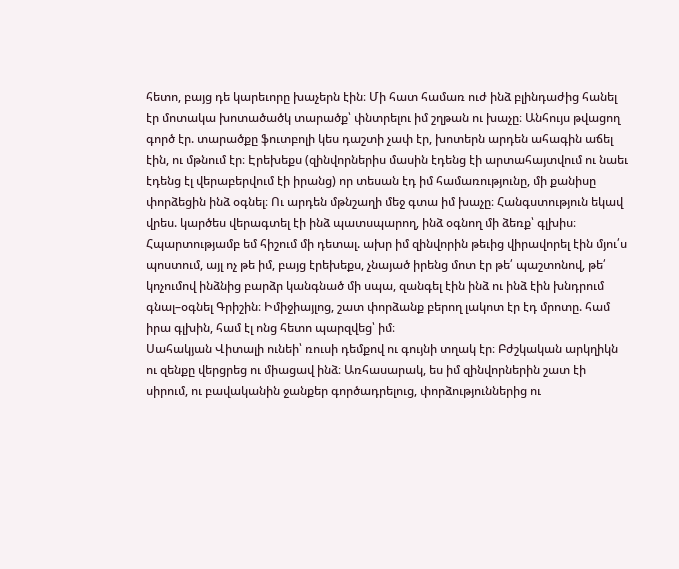հետո, բայց դե կարեւորը խաչերն էին։ Մի հատ համառ ուժ ինձ բլինդաժից հանել էր մոտակա խոտածածկ տարածք՝ փնտրելու իմ շղթան ու խաչը։ Անհույս թվացող գործ էր. տարածքը ֆուտբոլի կես դաշտի չափ էր, խոտերն արդեն ահագին աճել էին, ու մթնում էր։ Էրեխեքս (զինվորներիս մասին էդենց էի արտահայտվում ու նաեւ էդենց էլ վերաբերվում էի իրանց) որ տեսան էդ իմ համառությունը, մի քանիսը փորձեցին ինձ օգնել։ Ու արդեն մթնշաղի մեջ գտա իմ խաչը։ Հանգստություն եկավ վրես. կարծես վերագտել էի ինձ պատսպարող, ինձ օգնող մի ձեռք՝ գլխիս։
Հպարտությամբ եմ հիշում մի դետալ. ախր իմ զինվորին թեւից վիրավորել էին մյու՛ս պոստում, այլ ոչ թե իմ, բայց էրեխեքս, չնայած իրենց մոտ էր թե՛ պաշտոնով, թե՛ կոչումով ինձնից բարձր կանգնած մի սպա, զանգել էին ինձ ու ինձ էին խնդրում գնալ–օգնել Գրիշին։ Իմիջիայլոց, շատ փորձանք բերող լակոտ էր էդ մրոտը. համ իրա գլխին, համ էլ ոնց հետո պարզվեց՝ իմ։
Սահակյան Վիտալի ունեի՝ ռուսի դեմքով ու գույնի տղակ էր։ Բժշկական արկղիկն ու զենքը վերցրեց ու միացավ ինձ։ Առհասարակ, ես իմ զինվորներին շատ էի սիրում, ու բավականին ջանքեր գործադրելուց, փորձություններից ու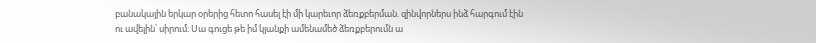բանակային երկար օրերից հետո հասել էի մի կարեւոր ձեռքբերման. զինվորներս ինձ հարգում էին ու ավելին՝ սիրում։ Սա գուցե թե իմ կյանքի ամենամեծ ձեռքբերումն ա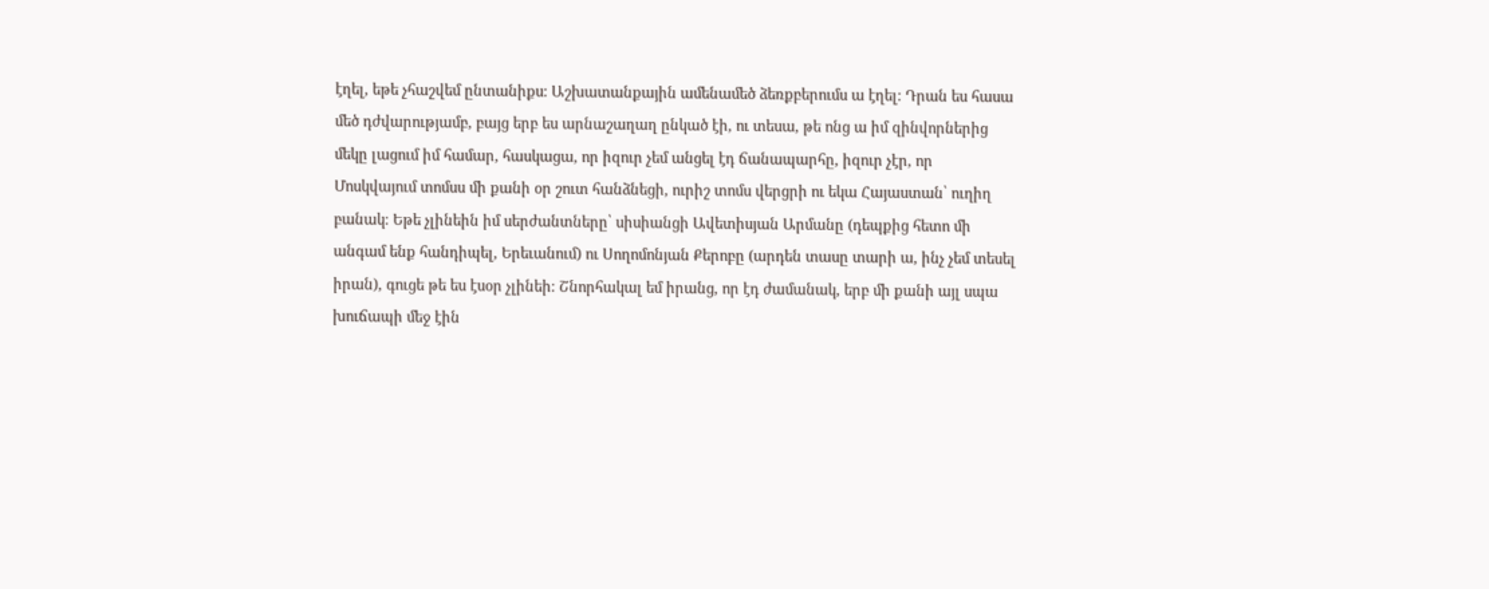էղել, եթե չհաշվեմ ընտանիքս։ Աշխատանքային ամենամեծ ձեռքբերումս ա էղել։ Դրան ես հասա մեծ դժվարությամբ, բայց երբ ես արնաշաղաղ ընկած էի, ու տեսա, թե ոնց ա իմ զինվորներից մեկը լացում իմ համար, հասկացա, որ իզուր չեմ անցել էդ ճանապարհը, իզուր չէր, որ Մոսկվայում տոմսս մի քանի օր շուտ հանձնեցի, ուրիշ տոմս վերցրի ու եկա Հայաստան՝ ուղիղ բանակ։ Եթե չլինեին իմ սերժանտները՝ սիսիանցի Ավետիսյան Արմանը (դեպքից հետո մի անգամ ենք հանդիպել, Երեւանում) ու Սողոմոնյան Քերոբը (արդեն տասը տարի ա, ինչ չեմ տեսել իրան), գուցե թե ես էսօր չլինեի։ Շնորհակալ եմ իրանց, որ էդ ժամանակ, երբ մի քանի այլ սպա խուճապի մեջ էին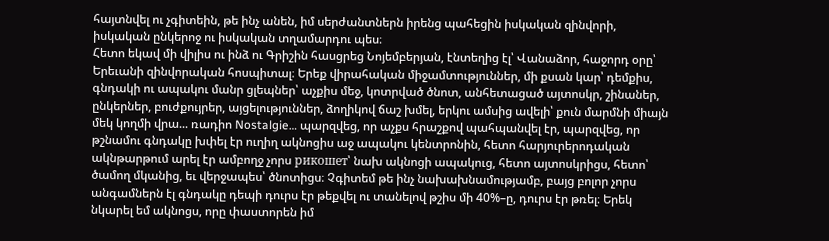հայտնվել ու չգիտեին, թե ինչ անեն, իմ սերժանտներն իրենց պահեցին իսկական զինվորի, իսկական ընկերոջ ու իսկական տղամարդու պես։
Հետո եկավ մի վիլիս ու ինձ ու Գրիշին հասցրեց Նոյեմբերյան, էնտեղից էլ՝ Վանաձոր, հաջորդ օրը՝ Երեւանի զինվորական հոսպիտալ։ Երեք վիրահական միջամտություններ, մի քսան կար՝ դեմքիս, գնդակի ու ապակու մանր ցլեպներ՝ աչքիս մեջ, կոտրված ծնոտ, անհետացած այտոսկր, շինաներ, ընկերներ, բուժքույրեր, այցելություններ, ձողիկով ճաշ խմել, երկու ամսից ավելի՝ քուն մարմնի միայն մեկ կողմի վրա... ռադիո Nostalgie… պարզվեց, որ աչքս հրաշքով պահպանվել էր, պարզվեց, որ թշնամու գնդակը խփել էր ուղիղ ակնոցիս աջ ապակու կենտրոնին, հետո հարյուրերոդական ակնթարթում արել էր ամբողջ չորս рикошет՝ նախ ակնոցի ապակուց, հետո այտոսկրիցս, հետո՝ ծամող մկանից, եւ վերջապես՝ ծնոտիցս։ Չգիտեմ թե ինչ նախախնամությամբ, բայց բոլոր չորս անգամներն էլ գնդակը դեպի դուրս էր թեքվել ու տանելով թշիս մի 40%–ը, դուրս էր թռել։ Երեկ նկարել եմ ակնոցս, որը փաստորեն իմ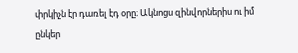փրկիչն էր դառել էդ օրը։ Ակնոցս զինվորներիս ու իմ ընկեր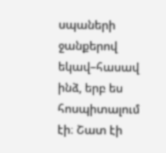սպաների ջանքերով եկավ–հասավ ինձ, երբ ես հոսպիտալում էի։ Շատ էի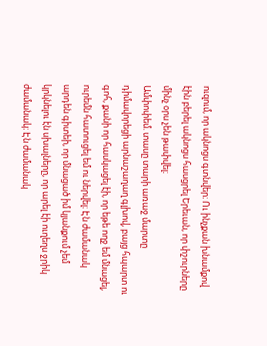ուզում, որ ակնոցս գտնվեր։ Ու ինչքան խնամքով էին բերել ակնոցս հասցրել Երեւան, որ փշուրները մինչ օրս չեն թափվել։
Ամփոփեմ. տասը տարի առաջ մարտը դիմավորեցի արնաշաղաղ գլխով, բայց հպարտ ու գոհ, քանի որ հասկացել էի, որ եթե ողջ եմ մնացել, ուրեմն հատուցել եմ ու ներվել։ Էն ժամանակ արդեն գիտեի, որ մնացած իմ կյանքում չեմ կրկնելու էն սխալները, որ արել էի ուղեղս ջրիկ ժամանակ։ Էն ժամանակ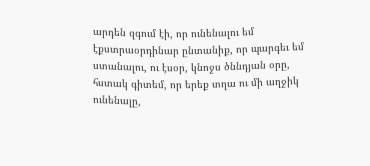արդեն զգում էի, որ ունենալու եմ էքստրաօրդինար ընտանիք, որ պարգեւ եմ ստանալու, ու էսօր, կնոջս ծննդյան օրը, հստակ գիտեմ, որ երեք տղա ու մի աղջիկ ունենալը,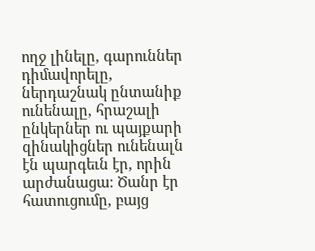ողջ լինելը, գարուններ դիմավորելը, ներդաշնակ ընտանիք ունենալը, հրաշալի ընկերներ ու պայքարի զինակիցներ ունենալն էն պարգեւն էր, որին արժանացա։ Ծանր էր հատուցումը, բայց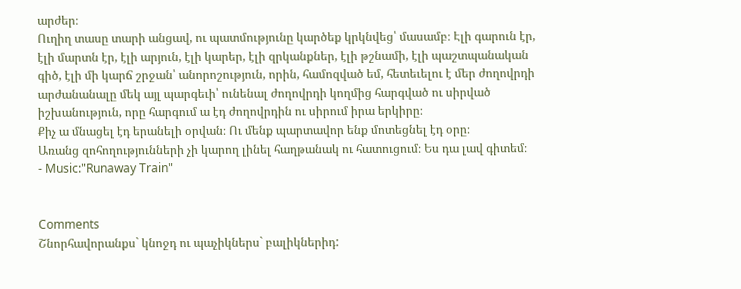արժեր։
Ուղիղ տասը տարի անցավ, ու պատմությունը կարծեք կրկնվեց՝ մասամբ։ Էլի գարուն էր, էլի մարտն էր, էլի արյուն, էլի կարեր, էլի զրկանքներ, էլի թշնամի, էլի պաշտպանական գիծ, էլի մի կարճ շրջան՝ անորոշություն, որին, համոզված եմ, հետեւելու է մեր ժողովրդի արժանանալը մեկ այլ պարգեւի՝ ունենալ ժողովրդի կողմից հարգված ու սիրված իշխանություն, որը հարգում ա էդ ժողովրդին ու սիրում իրա երկիրը։
Քիչ ա մնացել էդ երանելի օրվան։ Ու մենք պարտավոր ենք մոտեցնել էդ օրը։
Առանց զոհողությունների չի կարող լինել հաղթանակ ու հատուցում։ Ես դա լավ գիտեմ։
- Music:"Runaway Train"


Comments
Շնորհավորանքս` կնոջդ ու պաչիկներս` բալիկներիդ: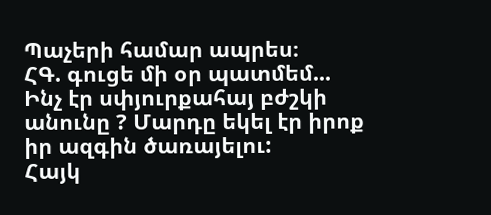Պաչերի համար ապրես։
ՀԳ. գուցե մի օր պատմեմ...
Ինչ էր սփյուրքահայ բժշկի անունը ? Մարդը եկել էր իրոք իր ազգին ծառայելու:
Հայկ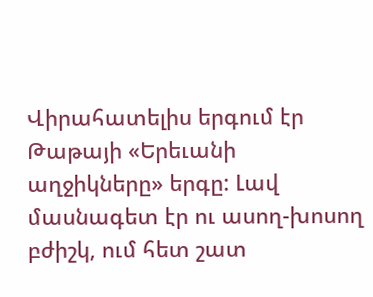Վիրահատելիս երգում էր Թաթայի «Երեւանի աղջիկները» երգը: Լավ մասնագետ էր ու ասող-խոսող բժիշկ, ում հետ շատ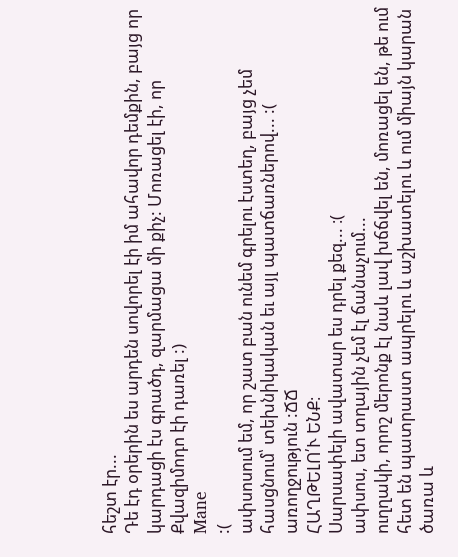հեշտ էր...
Դե էդ օրերին ես արդեն սովորել էի իմ ահավոր դեմքին, բայց որ կարդացի էս գրածդ, զարմացա մի քիչ: Մոռացել էի, որ Քվազիմոդո էի դառել :)
Mane
:(
ափսոսում եմ, որ շատ բան ունեմ գրելու էստեղ, բայց չեմ հասցնում՝ տեխնիկական եւ այլ պատճառներով... :(
առողջություն :ՃՃ
ՀԱՂԹԵԼՈ՛Ւ ԵՆՔ։
Սարսափելի ավատար ես դրել քեզ... ։(
ափսոս, ետ տղային չեմ էլ ճանաչում...
ուղղակի, որոշ մերոնք էլ նաև լավ խճճվել են, մոռացել են, թե ում հետ են պատրաստ ապրելու և աշխատելու և ում միայն կարան ծառա և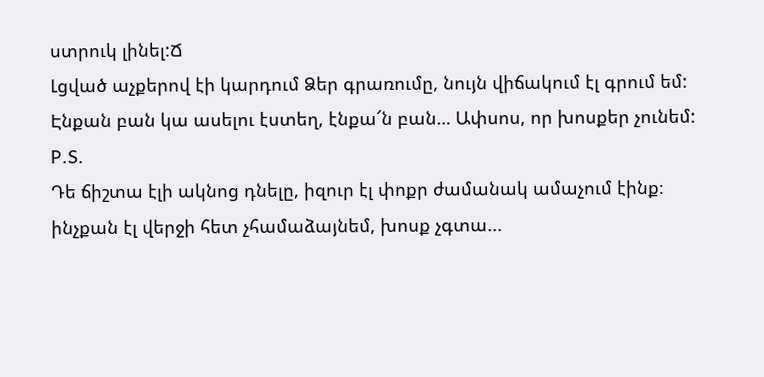ստրուկ լինել:Ճ
Լցված աչքերով էի կարդում Ձեր գրառումը, նույն վիճակում էլ գրում եմ: Էնքան բան կա ասելու էստեղ, էնքա՜ն բան… Ափսոս, որ խոսքեր չունեմ:
P.S.
Դե ճիշտա էլի ակնոց դնելը, իզուր էլ փոքր ժամանակ ամաչում էինք։
ինչքան էլ վերջի հետ չհամաձայնեմ, խոսք չգտա...